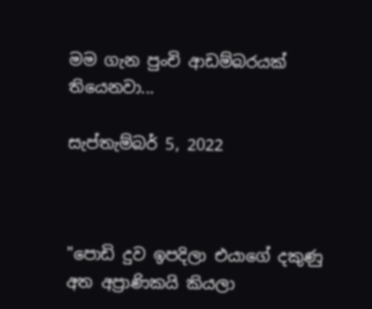මම ගැන පුංචි ආඩම්බරයක් තියෙනවා...

සැප්තැම්බර් 5, 2022



"පොඩි දුව ඉපදිලා එයාගේ දකුණු අත අප්‍රාණිකයි කියලා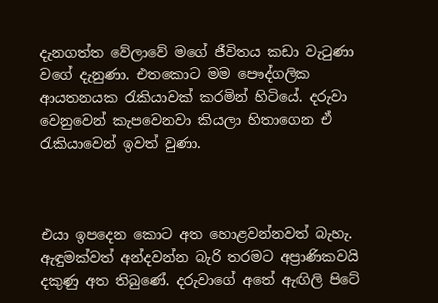දැනගත්ත වේලාවේ මගේ ජීවිතය කඩා වැටුණා වගේ දැනුණා. එතකොට මම පෞද්ගලික ආයතනයක රැකියාවක් කරමින් හිටියේ. දරුවා වෙනුවෙන් කැපවෙනවා කියලා හිතාගෙන ඒ රැකියාවෙන් ඉවත් වුණා.



එයා ඉපදෙන කොට අත හොළවන්නවත් බැහැ. ඇඳුමක්වත් අන්දවන්න බැරි තරමට අප්‍රාණිකවයි දකුණු අත තිබුණේ. දරුවාගේ අතේ ඇඟිලි පිටේ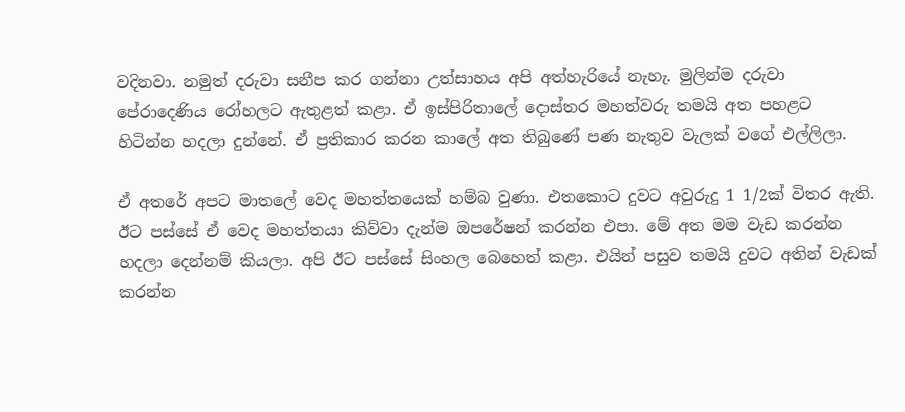වදිනවා. නමුත් දරුවා සනීප කර ගන්නා උත්සාහය අපි අත්හැරියේ නැහැ. මුලින්ම දරුවා පේරාදෙණිය රෝහලට ඇතුළත් කළා. ඒ ඉස්පිරිතාලේ දොස්තර මහත්වරු තමයි අත පහළට හිටින්න හදලා දුන්නේ. ඒ ප්‍රතිකාර කරන කාලේ අත තිබුණේ පණ නැතුව වැලක් වගේ එල්ලිලා.

ඒ අතරේ අපට මාතලේ වෙද මහත්තයෙක් හම්බ වුණා. එතකොට දුවට අවුරුදු 1 1/2ක් විතර ඇති. ඊට පස්සේ ඒ වෙද මහත්තයා කිව්වා දැන්ම ඔපරේෂන් කරන්න එපා. මේ අත මම වැඩ කරන්න හදලා දෙන්නම් කියලා. අපි ඊට පස්සේ සිංහල බෙහෙත් කළා. එයින් පසුව තමයි දුවට අතින් වැඩක් කරන්න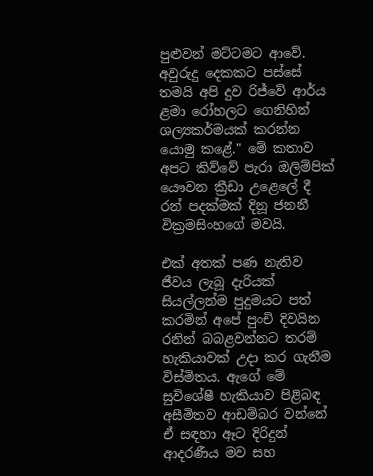පුළුවන් මට්ටමට ආවේ. අවුරුදු දෙකකට පස්සේ තමයි අපි දුව රිජ්වේ ආර්ය ළමා රෝහලට ගෙනිහින් ශල්‍යකර්මයක් කරන්න යොමු කළේ." මේ කතාව අපට කිව්වේ පැරා ඔලිම්පික් යෞවන ක්‍රීඩා උළෙලේ දී රන් පදක්මක් දිනූ ජනනී වික්‍රමසිංහගේ මවයි.

එක් අතක් පණ නැතිව ජීවය ලැබූ දැරියක් සියල්ලන්ම පුදුමයට පත් කරමින් අපේ පුංචි දිවයින රනින් බබළවන්නට තරම් හැකියාවක් උදා කර ගැනීම විස්මිතය. ඇගේ මේ සුවිශේෂී හැකියාව පිළිබඳ අසීමිතව ආඩම්බර වන්නේ ඒ සඳහා ඈට දිරිදුන් ආදරණීය මව සහ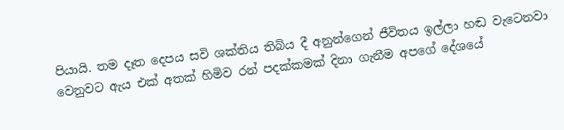පියායි. තම දෑත දෙපය සවි ශක්තිය තිබිය දී අනුන්ගෙන් ජීවිතය ඉල්ලා හඬ වැටෙනවා වෙනුවට ඇය එක් අතක් හිමිව රන් පදක්කමක් දිනා ගැනීම අපගේ දේශයේ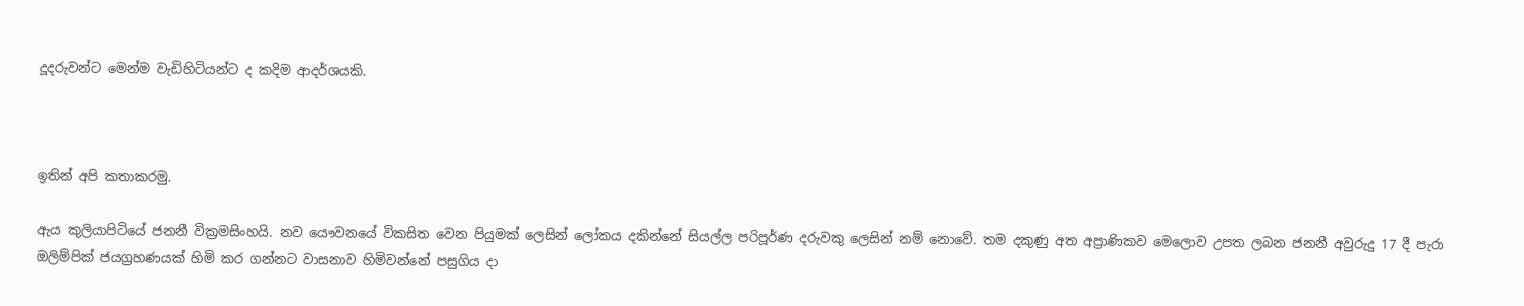දූදරුවන්ට මෙන්ම වැඩිහිටියන්ට ද කදිම ආදර්ශයකි.



ඉතින් අපි කතාකරමු.

ඇය කුලියාපිටියේ ජනනී වික්‍රමසිංහයි. නව යෞවනයේ විකසිත වෙන පියුමක් ලෙසින් ලෝකය දකින්නේ සියල්ල පරිපූර්ණ දරුවකු ලෙසින් නම් නොවේ. තම දකුණු අත අප්‍රාණිකව මෙලොව උපත ලබන ජනනී අවුරුදු 17 දී පැරා ඔලිම්පික් ජයග්‍රහණයක් හිමි කර ගන්නට වාසනාව හිමිවන්නේ පසුගිය දා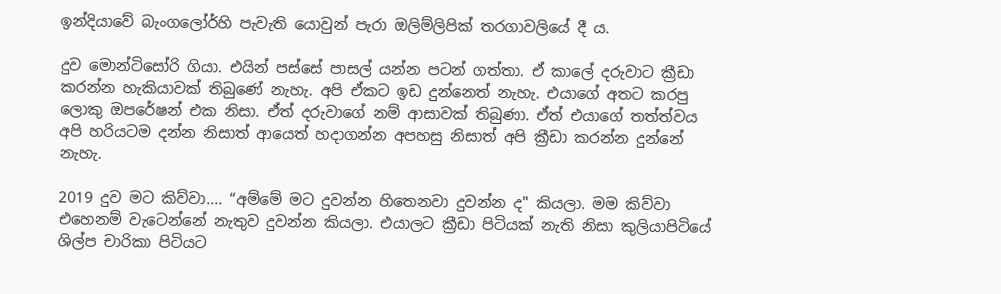ඉන්දියාවේ බැංගලෝර්හි පැවැති යොවුන් පැරා ඔලිම්ලිපික් තරගාවලියේ දී ය.

දුව මොන්ටිසෝරි ගියා. එයින් පස්සේ පාසල් යන්න පටන් ගත්තා. ඒ කාලේ දරුවාට ක්‍රීඩා කරන්න හැකියාවක් තිබුණේ නැහැ. අපි ඒකට ඉඩ දුන්නෙත් නැහැ. එයාගේ අතට කරපු ලොකු ඔපරේෂන් එක නිසා. ඒත් දරුවාගේ නම් ආසාවක් තිබුණා. ඒත් එයාගේ තත්ත්වය අපි හරියටම දන්න නිසාත් ආයෙත් හදාගන්න අපහසු නිසාත් අපි ක්‍රීඩා කරන්න දුන්නේ නැහැ.

2019 දුව මට කිව්වා.... “අම්මේ මට දුවන්න හිතෙනවා දුවන්න ද" කියලා. මම කිව්වා එහෙනම් වැටෙන්නේ නැතුව දුවන්න කියලා. එයාලට ක්‍රීඩා පිටියක් නැති නිසා කුලියාපිටියේ ශිල්ප චාරිකා පිටියට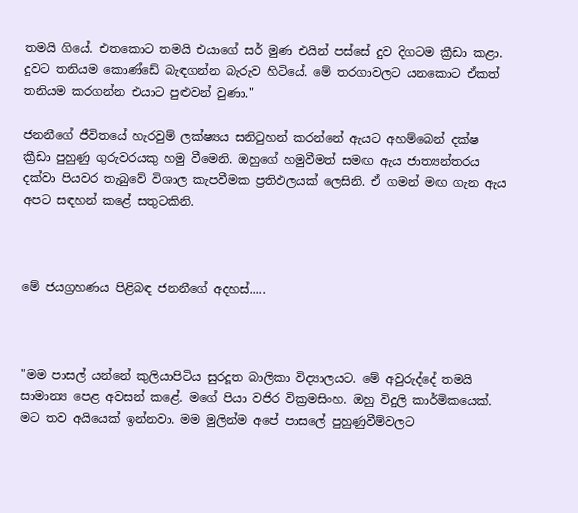තමයි ගියේ. එතකොට තමයි එයාගේ සර් මුණ එයින් පස්සේ දුව දිගටම ක්‍රීඩා කළා. දුවට තනියම කොණ්ඩේ බැඳගන්න බැරුව හිටියේ. මේ තරගාවලට යනකොට ඒකත් තනියම කරගන්න එයාට පුළුවන් වුණා."

ජනනීගේ ජීවිතයේ හැරවුම් ලක්ෂ්‍යය සනිටුහන් කරන්නේ ඇයට අහම්බෙන් දක්ෂ ක්‍රීඩා පුහුණු ගුරුවරයකු හමු වීමෙනි. ඔහුගේ හමුවීමත් සමඟ ඇය ජාත්‍යන්තරය දක්වා පියවර තැබු‍වේ විශාල කැපවීමක ප්‍රතිඵලයක් ලෙසිනි. ඒ ගමන් මඟ ගැන ඇය අපට සඳහන් කළේ සතුටකිනි.



මේ ජයග්‍රහණය පිළිබඳ ජනනීගේ අදහස්.....



"මම පාසල් යන්නේ කුලියාපිටිය සුරදූත බාලිකා විද්‍යාලයට. මේ අවුරුද්දේ තමයි සාමාන්‍ය පෙළ අවසන් කළේ. මගේ පියා වජිර වික්‍රමසිංහ. ඔහු විදුලි කාර්මිකයෙක්. මට තව අයියෙක් ඉන්නවා. මම මුලින්ම අපේ පාසලේ පුහුණුවීම්වලට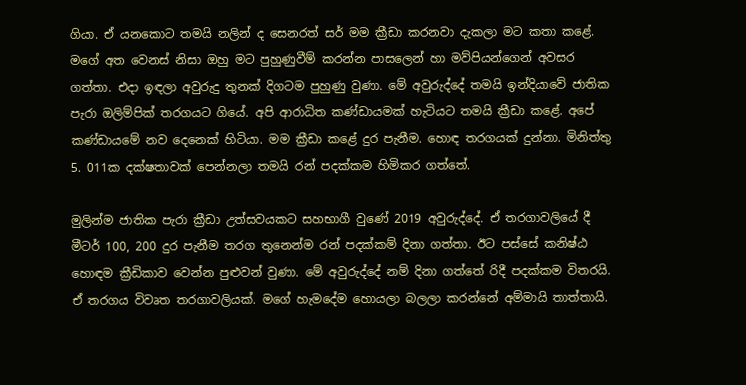ගියා. ඒ යනකොට තමයි නලින් ද සෙනරත් සර් මම ක්‍රීඩා කරනවා දැකලා මට කතා කළේ. මගේ අත වෙනස් නිසා ඔහු මට පුහුණුවීම් කරන්න පාසලෙන් හා මව්පියන්ගෙන් අවසර ගත්තා. එදා ඉඳලා අවුරුදු තුනක් දිගටම පුහුණු වුණා. මේ අවුරුද්දේ තමයි ඉන්දියාවේ ජාතික පැරා ඔලිම්පික් තරගයට ගියේ. අපි ආරාධිත කණ්ඩායමක් හැටියට තමයි ක්‍රීඩා කළේ. අපේ කණ්ඩායමේ නව දෙනෙක් හිටියා. මම ක්‍රීඩා කළේ දුර පැනීම. හොඳ තරගයක් දුන්නා. මිනිත්තු 5. 011ක දක්ෂතාවක් පෙන්නලා තමයි රන් පදක්කම හිමිකර ගත්තේ.

මුලින්ම ජාතික පැරා ක්‍රීඩා උත්සවයකට සහභාගී වුණේ 2019 අවුරුද්දේ. ඒ තරගාවලියේ දී මීටර් 100, 200 දුර පැනීම තරග තුනෙන්ම රන් පදක්කම් දිනා ගත්තා. ඊට පස්සේ කනිෂ්ඨ හොඳම ක්‍රීඩිකාව වෙන්න පුළුවන් වුණා. මේ අවුරුද්දේ නම් දිනා ගත්තේ රිදී පදක්කම විතරයි. ඒ තරගය විවෘත තරගාවලියක්. මගේ හැමදේම හොයලා බලලා කරන්නේ අම්මායි තාත්තායි.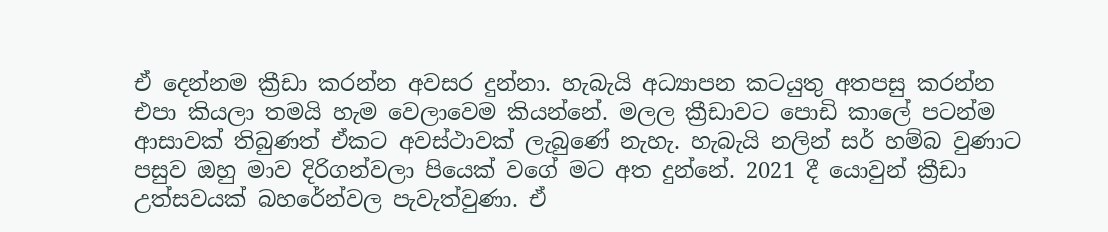ඒ දෙන්නම ක්‍රීඩා කරන්න අවසර දුන්නා. හැබැයි අධ්‍යාපන කටයුතු අතපසු කරන්න එපා කියලා තමයි හැම වෙලාවෙම කියන්නේ. මලල ක්‍රීඩාවට පොඩි කාලේ පටන්ම ආසාවක් තිබුණත් ඒකට අවස්ථාවක් ලැබුණේ නැහැ. හැබැයි නලින් සර් හම්බ වුණාට පසුව ඔහු මාව දිරිගන්වලා පියෙක් වගේ මට අත දුන්නේ. 2021 දී යොවුන් ක්‍රීඩා උත්සවයක් බහරේන්වල පැවැත්වුණා. ඒ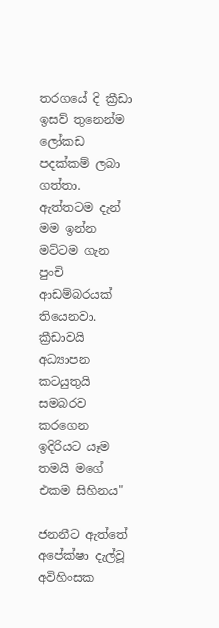තරගයේ දි ක්‍රීඩා ඉසව් තුනෙන්ම ලෝකඩ පදක්කම් ලබා ගත්තා. ඇත්තටම දැන් මම ඉන්න මට්ටම ගැන පුංචි ආඩම්බරයක් තියෙනවා. ක්‍රීඩාවයි අධ්‍යාපන කටයුතුයි සමබරව කරගෙන ඉදිරියට යෑම තමයි මගේ එකම සිහිනය"

ජනනීට ඇත්තේ අපේක්ෂා දැල්වූ අවිහිංසක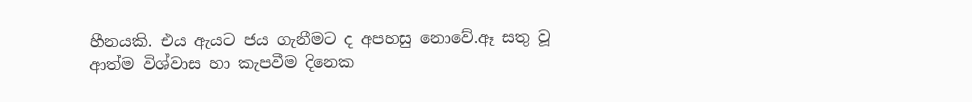හීනයකි. එය ඇයට ජය ගැනීමට ද අපහසු නොවේ.ඈ සතු වූ ආත්ම විශ්වාස හා කැපවීම දිනෙක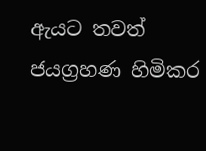ඇයට තවත් ජයග්‍රහණ හිමිකර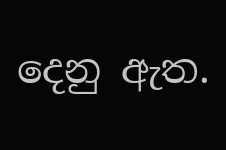දෙනු ඇත.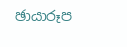ඡායාරූප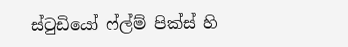ස්ටුඩියෝ ෆ්ල්ම් පික්ස් හි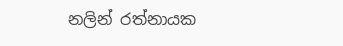නලින් රත්නායක